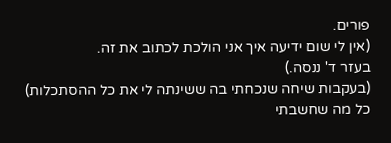פורים.
(אין לי שום ידיעה איך אני הולכת לכתוב את זה.
בעזר ד' ננסה.)
(בעקבות שיחה שנכחתי בה ששינתה לי את כל ההסתכלות)
כל מה שחשבתי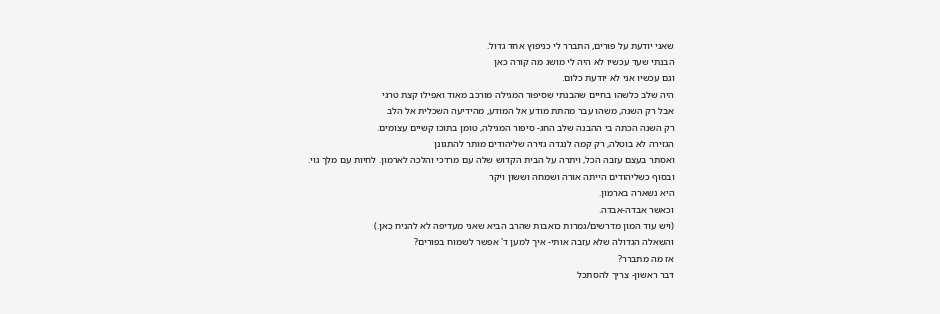שאני יודעת על פורים, התברר לי כניפוץ אחד גדול.
הבנתי שעד עכשיו לא היה לי מושג מה קורה כאן
וגם עכשיו אני לא יודעת כלום.
היה שלב כלשהו בחיים שהבנתי שסיפור המגילה מורכב מאוד ואפילו קצת טרגי
אבל רק השנה, משהו עבר מהתת מודע אל המודע, מהידיעה השכלית אל הלב
רק השנה הכתה בי ההבנה שלב החג- סיפור המגילה, טומן בתוכו קשיים עצומים.
הגזירה לא בוטלה, רק קמה לנגדה גזירה שליהודים מותר להתגונן
ואסתר בעצם עזבה הכל, ויתרה על הבית הקדוש שלה עם מרדכי והלכה לארמון. לחיות עם מלך גוי.
ובסוף כשליהודים הייתה אורה ושמחה וששון ויקר
היא נשארה בארמון.
וכאשר אבדה-אבדה.
(ויש עוד המון מדרשים/גמרות כואבות שהרב הביא שאני מעדיפה לא להניח כאן.)
והשאלה הגדולה שלא עזבה אותי- איך למען ד' אפשר לשמוח בפורים?
אז מה מתברר?
דבר ראשון- צריך להסתכל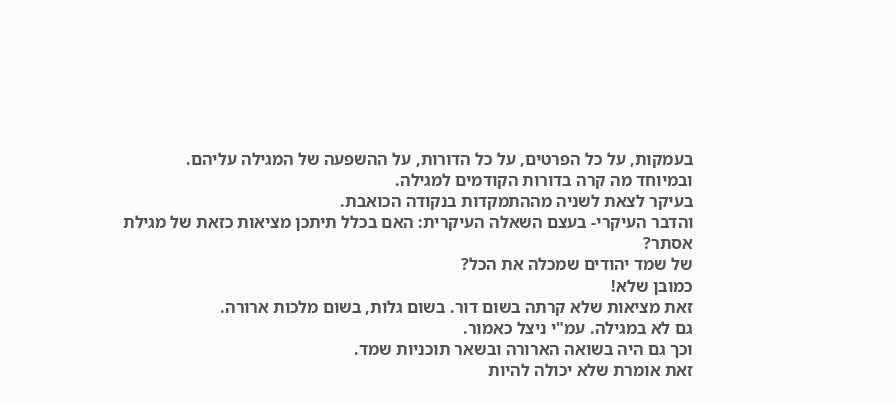בעמקות, על כל הפרטים, על כל הדורות, על ההשפעה של המגילה עליהם.
ובמיוחד מה קרה בדורות הקודמים למגילה.
בעיקר לצאת לשניה מההתמקדות בנקודה הכואבת.
והדבר העיקרי- בעצם השאלה העיקרית: האם בכלל תיתכן מציאות כזאת של מגילת אסתר?
של שמד יהודים שמכלה את הכל?
כמובן שלא!
זאת מציאות שלא קרתה בשום דור. בשום גלות, בשום מלכות ארורה.
גם לא במגילה. עמ"י ניצל כאמור.
וכך גם היה בשואה הארורה ובשאר תוכניות שמד.
זאת אומרת שלא יכולה להיות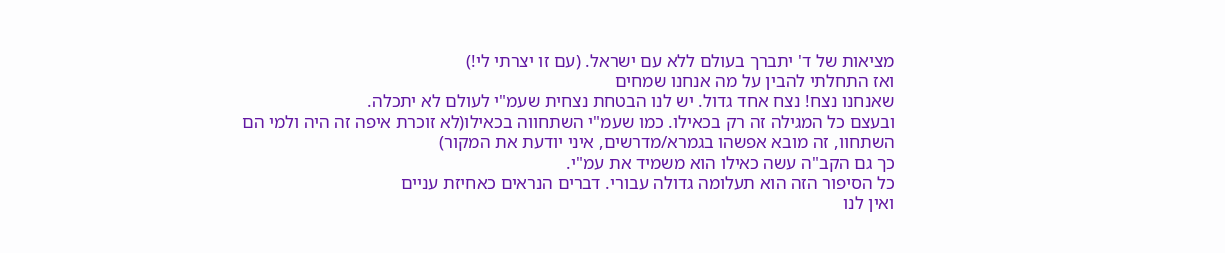מציאות של ד' יתברך בעולם ללא עם ישראל. (עם זו יצרתי לי!)
ואז התחלתי להבין על מה אנחנו שמחים
שאנחנו נצח! נצח אחד גדול. יש לנו הבטחת נצחית שעמ"י לעולם לא יתכלה.
ובעצם כל המגילה זה רק בכאילו. כמו שעמ"י השתחווה בכאילו(לא זוכרת איפה זה היה ולמי הם השתחוו, זה מובא אפשהו בגמרא/מדרשים, איני יודעת את המקור)
כך גם הקב"ה עשה כאילו הוא משמיד את עמ"י.
כל הסיפור הזה הוא תעלומה גדולה עבורי. דברים הנראים כאחיזת עניים
ואין לנו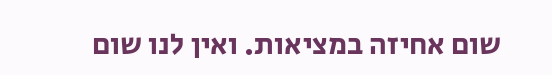שום אחיזה במציאות. ואין לנו שום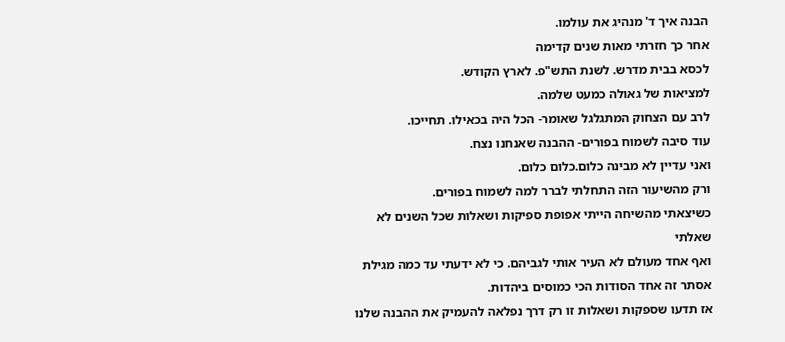הבנה איך ד' מנהיג את עולמו.
אחר כך חזרתי מאות שנים קדימה
לכסא בבית מדרש. לשנת התש"פ. לארץ הקודש.
למציאות של גאולה כמעט שלמה.
לרב עם הצחוק המתגלגל שאומר- הכל היה בכאילו. תחייכו.
עוד סיבה לשמוח בפורים- ההבנה שאנחנו נצח.
ואני עדיין לא מבינה כלום.כלום כלום.
ורק מהשיעור הזה התחלתי לברר למה לשמוח בפורים.
כשיצאתי מהשיחה הייתי אפופת ספיקות ושאלות שכל השנים לא שאלתי
ואף אחד מעולם לא העיר אותי לגביהם. כי לא ידעתי עד כמה מגילת אסתר זה אחד הסודות הכי כמוסים ביהדות.
אז תדעו שספקות ושאלות זו רק דרך נפלאה להעמיק את ההבנה שלנו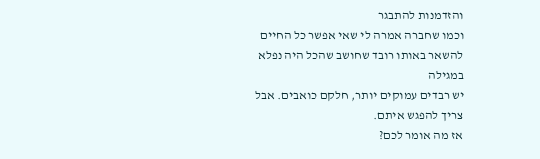והזדמנות להתבגר
וכמו שחברה אמרה לי שאי אפשר כל החיים להשאר באותו רובד שחושב שהכל היה נפלא במגילה
יש רבדים עמוקים יותר, חלקם כואבים. אבל צריך להפגש איתם.
אז מה אומר לכם?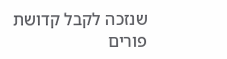שנזכה לקבל קדושת פורים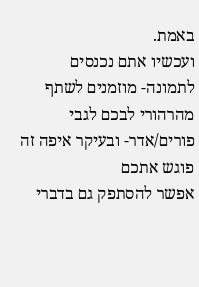באמת.
ועכשיו אתם נכנסים לתמונה- מוזמנים לשתף מהרהורי לבכם לגבי פורים/אדר- ובעיקר איפה זה פוגש אתכם
אפשר להסתפק גם בדברי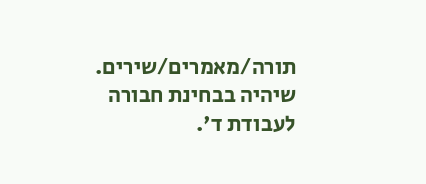תורה/מאמרים/שירים.
שיהיה בבחינת חבורה לעבודת ד'.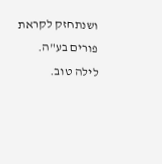ושנתחזק לקראת פורים בע"ה.
לילה טוב.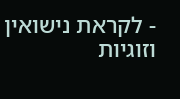- לקראת נישואין וזוגיות